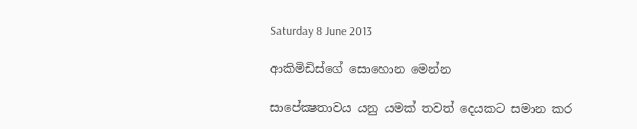Saturday 8 June 2013

ආකිමිඩිස්‌ගේ සොහොන මෙන්න

සාපේක්‍ෂතාවය යනු යමක්‌ තවත් දෙයකට සමාන කර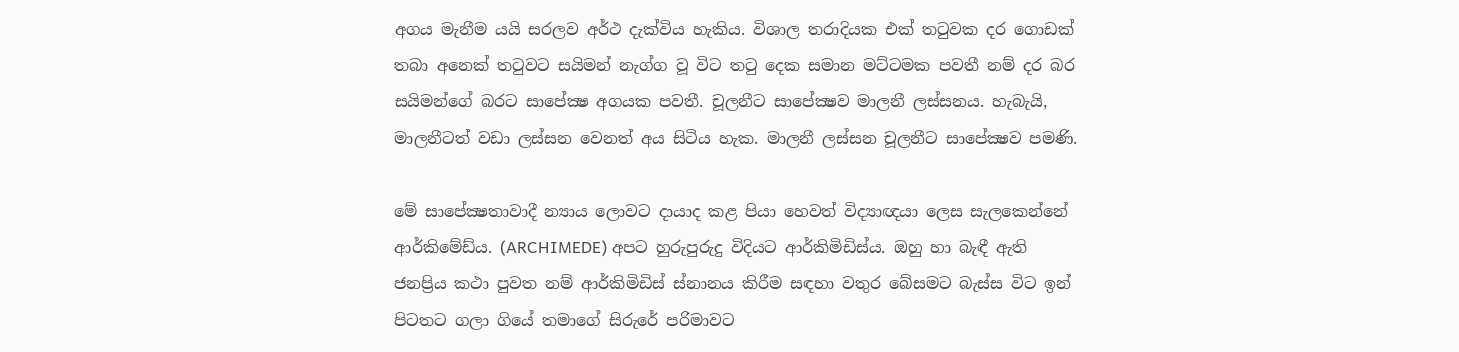අගය මැනීම යයි සරලව අර්ථ දැක්‌විය හැකිය. විශාල තරාදියක එක්‌ තටුවක දර ගොඩක්‌ තබා අනෙක්‌ තටුවට සයිමන් නැග්ග වූ විට තටු දෙක සමාන මට්‌ටමක පවතී නම් දර බර සයිමන්ගේ බරට සාපේක්‍ෂ අගයක පවතී. චූලනීට සාපේක්‍ෂව මාලනී ලස්‌සනය. හැබැයි, මාලනීටත් වඩා ලස්‌සන වෙනත් අය සිටිය හැක. මාලනී ලස්‌සන චූලනීට සාපේක්‍ෂව පමණි.

මේ සාපේක්‍ෂතාවාදී න්‍යාය ලොවට දායාද කළ පියා හෙවත් විද්‍යාඥයා ලෙස සැලකෙන්නේ ආර්කිමේඩ්ය. (ARCHIMEDE) අපට හුරුපුරුදු විදියට ආර්කිමිඩිස්‌ය. ඔහු හා බැඳී ඇති ජනප්‍රිය කථා පුවත නම් ආර්කිමිඩිස්‌ ස්‌නානය කිරීම සඳහා වතුර බේසමට බැස්‌ස විට ඉන් පිටතට ගලා ගියේ තමාගේ සිරුරේ පරිමාවට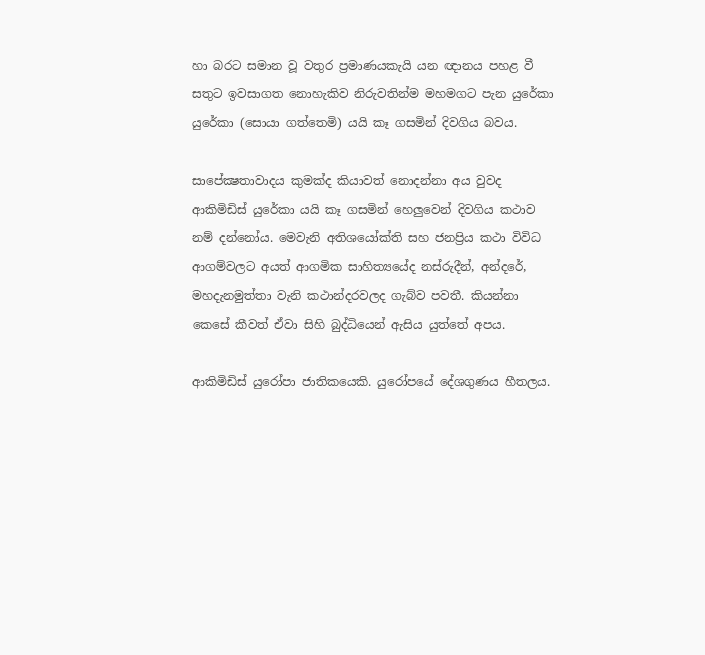හා බරට සමාන වූ වතුර ප්‍රමාණයකැයි යන ඥානය පහළ වී සතුට ඉවසාගත නොහැකිව නිරුවතින්ම මහමගට පැන යුරේකා යුරේකා (සොයා ගත්තෙමි) යයි කෑ ගසමින් දිවගිය බවය.

සාපේක්‍ෂතාවාදය කුමක්‌ද කියාවත් නොදන්නා අය වුවද ආකිමිඩිස්‌ යුරේකා යයි කෑ ගසමින් හෙලුවෙන් දිවගිය කථාව නම් දන්නෝය. මෙවැනි අතිශයෝක්‌ති සහ ජනප්‍රිය කථා විවිධ ආගම්වලට අයත් ආගමික සාහිත්‍යයේද නස්‌රුදීන්, අන්දරේ, මහදැනමුත්තා වැනි කථාන්දරවලද ගැබ්ව පවතී. කියන්නා කෙසේ කීවත් ඒවා සිහි බුද්ධියෙන් ඇසිය යුත්තේ අපය.

ආකිමිඩිස්‌ යුරෝපා ජාතිකයෙකි. යුරෝපයේ දේශගුණය හීතලය.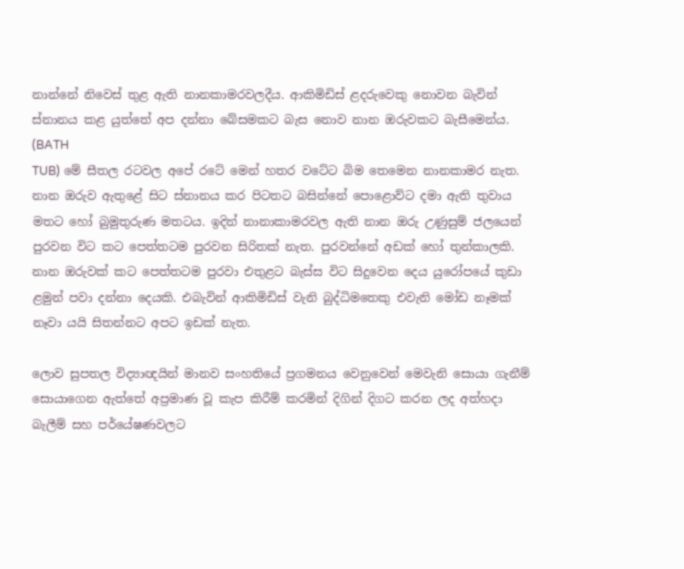නාන්නේ නිවෙස්‌ තුළ ඇති නානකාමරවලදීය. ආකිමිඩිස්‌ ළදරුවෙකු නොවන බැවින් ස්‌නානය කළ යුත්තේ අප දන්නා බේසමකට බැස නොව නාන ඔරුවකට බැසීමෙන්ය. (BATH
TUB) මේ සීතල රටවල අපේ රටේ මෙන් හතර වටේට බිම තෙමෙන නානකාමර නැත. නාන ඔරුව ඇතුළේ සිට ස්‌නානය කර පිටතට බසින්නේ පොළොව්ට දමා ඇති තුවාය මතට හෝ බුමුතුරුණ මතටය. ඉදින් නානාකාමරවල ඇති නාන ඔරු උණුසුම් ජලයෙන් පුරවන විට කට පෙත්තටම පුරවන සිරිතක්‌ නැත. පුරවන්නේ අඩක්‌ හෝ තුන්කාලකි. නාන ඔරුවක්‌ කට පෙත්තටම පුරවා එතුළට බැස්‌ස විට සිදුවෙන දෙය යුරෝපයේ කුඩා ළමුන් පවා දන්නා දෙයකි. එබැවින් ආකිමිඩිස්‌ වැනි බුද්ධිමතෙකු එවැනි මෝඩ නෑමක්‌ නෑවා යයි සිතන්නට අපට ඉඩක්‌ නැත.

ලොව සුපතල විද්‍යාඥයින් මානව සංහතියේ ප්‍රගමනය වෙනුවෙන් මෙවැනි සොයා ගැනීම් සොයාගෙන ඇත්තේ අප්‍රමාණ වූ කැප කිරීම් කරමින් දිගින් දිගට කරන ලද අත්හදා බැලීම් සහ පර්යේෂණවලට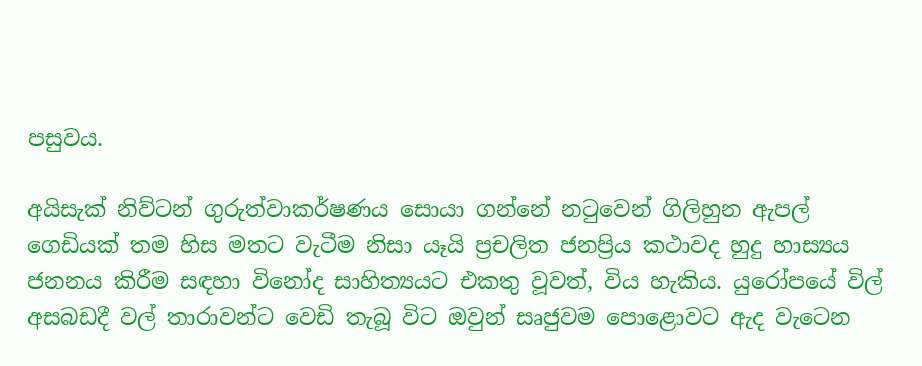පසුවය.

අයිසැක්‌ නිව්ටන් ගුරුත්වාකර්ෂණය සොයා ගන්නේ නටුවෙන් ගිලිහුන ඇපල් ගෙඩියක්‌ තම හිස මතට වැටීම නිසා යෑයි ප්‍රචලිත ජනප්‍රිය කථාවද හුදු හාස්‍යය ජනනය කිරීම සඳහා විනෝද සාහිත්‍යයට එකතු වූවත්, විය හැකිය. යුරෝපයේ විල් අසබඩදී වල් තාරාවන්ට වෙඩි තැබූ විට ඔවුන් සෘජුවම පොළොවට ඇද වැටෙන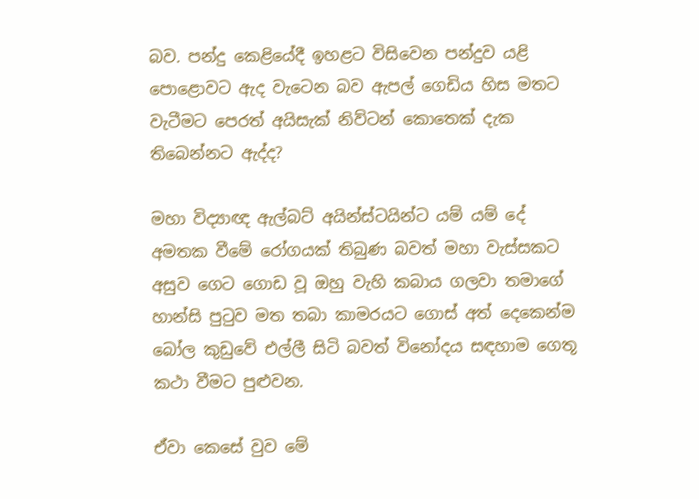බව. පන්දු කෙළියේදී ඉහළට විසිවෙන පන්දුව යළි පොළොවට ඇද වැටෙන බව ඇපල් ගෙඩිය හිස මතට වැටීමට පෙරත් අයිසැක්‌ නිව්ටන් කොතෙක්‌ දැක තිබෙන්නට ඇද්ද?

මහා විද්‍යාඥ ඇල්බට්‌ අයින්ස්‌ටයින්ට යම් යම් දේ අමතක වීමේ රෝගයක්‌ තිබුණ බවත් මහා වැස්‌සකට අසුව ගෙට ගොඩ වූ ඔහු වැහි කබාය ගලවා තමාගේ හාන්සි පුටුව මත තබා කාමරයට ගොස්‌ අත් දෙකෙන්ම බෝල කුඩුවේ එල්ලී සිටි බවත් විනෝදය සඳහාම ගෙතූ කථා වීමට පුළුවන.

ඒවා කෙසේ වුව මේ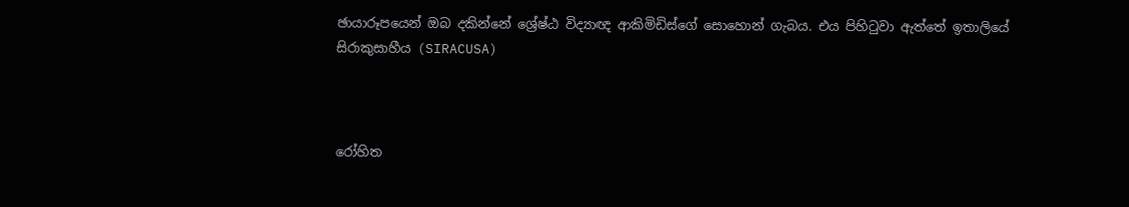ඡායාරූපයෙන් ඔබ දකින්නේ ශ්‍රේෂ්ඨ විද්‍යාඥ ආකිමිඩිස්‌ගේ සොහොන් ගැබය. එය පිහිටුවා ඇත්තේ ඉතාලියේ සිරාකුසාහීය (SIRACUSA)



රෝහිත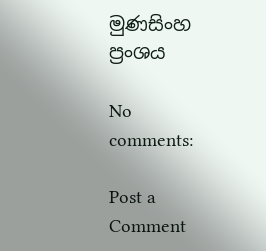මුණසිංහ
ප්‍රංශය

No comments:

Post a Comment